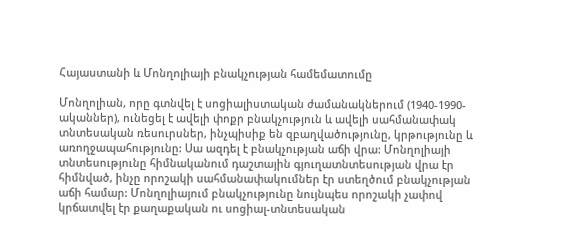Հայաստանի և Մոնղոլիայի բնակչության համեմատումը

Մոնղոլիան, որը գտնվել է սոցիալիստական ժամանակներում (1940-1990-ականներ), ունեցել է ավելի փոքր բնակչություն և ավելի սահմանափակ տնտեսական ռեսուրսներ, ինչպիսիք են զբաղվածությունը, կրթությունը և առողջապահությունը: Սա ազդել է բնակչության աճի վրա: Մոնղոլիայի տնտեսությունը հիմնականում դաշտային գյուղատնտեսության վրա էր հիմնված, ինչը որոշակի սահմանափակումներ էր ստեղծում բնակչության աճի համար: Մոնղոլիայում բնակչությունը նույնպես որոշակի չափով կրճատվել էր քաղաքական ու սոցիալ-տնտեսական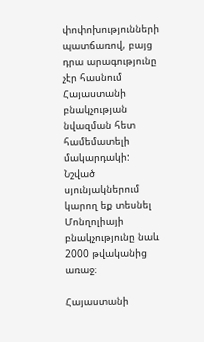փոփոխությունների պատճառով, բայց դրա արագությունը չէր հասնում Հայաստանի բնակչության նվազման հետ համեմատելի մակարդակի: Նշված սյունյակներում կարող եք տեսնել Մոնղոլիայի բնակչությունը նաև 2000 թվականից առաջ։

Հայաստանի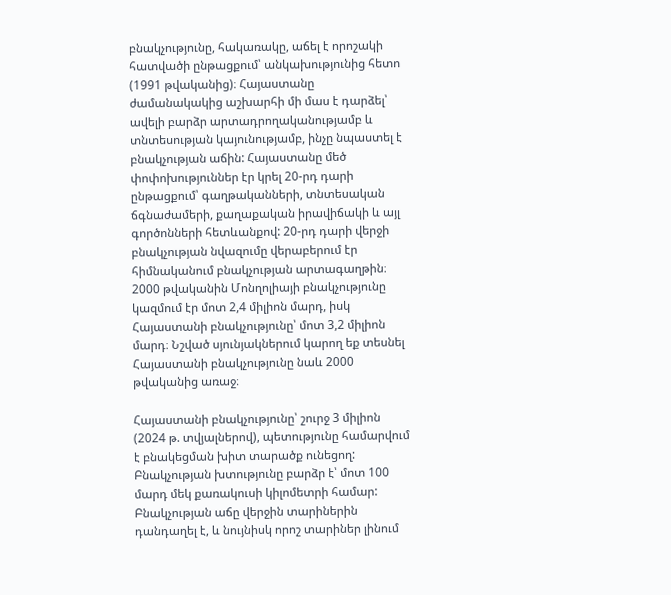բնակչությունը, հակառակը, աճել է որոշակի հատվածի ընթացքում՝ անկախությունից հետո (1991 թվականից)։ Հայաստանը ժամանակակից աշխարհի մի մաս է դարձել՝ ավելի բարձր արտադրողականությամբ և տնտեսության կայունությամբ, ինչը նպաստել է բնակչության աճին: Հայաստանը մեծ փոփոխություններ էր կրել 20-րդ դարի ընթացքում՝ գաղթականների, տնտեսական ճգնաժամերի, քաղաքական իրավիճակի և այլ գործոնների հետևանքով: 20-րդ դարի վերջի բնակչության նվազումը վերաբերում էր հիմնականում բնակչության արտագաղթին։ 2000 թվականին Մոնղոլիայի բնակչությունը կազմում էր մոտ 2,4 միլիոն մարդ, իսկ Հայաստանի բնակչությունը՝ մոտ 3,2 միլիոն մարդ։ Նշված սյունյակներում կարող եք տեսնել Հայաստանի բնակչությունը նաև 2000 թվականից առաջ։

Հայաստանի բնակչությունը՝ շուրջ 3 միլիոն (2024 թ. տվյալներով), պետությունը համարվում է բնակեցման խիտ տարածք ունեցող: Բնակչության խտությունը բարձր է՝ մոտ 100 մարդ մեկ քառակուսի կիլոմետրի համար: Բնակչության աճը վերջին տարիներին դանդաղել է, և նույնիսկ որոշ տարիներ լինում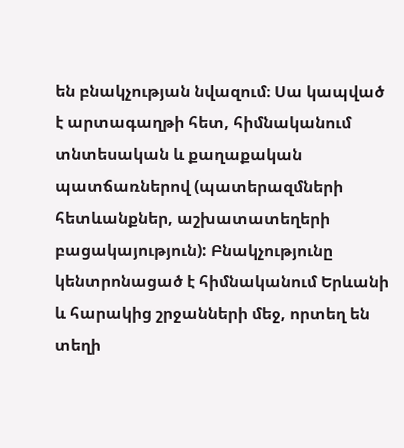են բնակչության նվազում։ Սա կապված է արտագաղթի հետ, հիմնականում տնտեսական և քաղաքական պատճառներով (պատերազմների հետևանքներ, աշխատատեղերի բացակայություն): Բնակչությունը կենտրոնացած է հիմնականում Երևանի և հարակից շրջանների մեջ, որտեղ են տեղի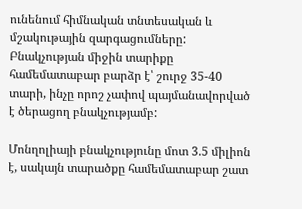ունենում հիմնական տնտեսական և մշակութային զարգացումները: Բնակչության միջին տարիքը համեմատաբար բարձր է՝ շուրջ 35-40 տարի, ինչը որոշ չափով պայմանավորված է ծերացող բնակչությամբ:

Մոնղոլիայի բնակչությունը մոտ 3.5 միլիոն է, սակայն տարածքը համեմատաբար շատ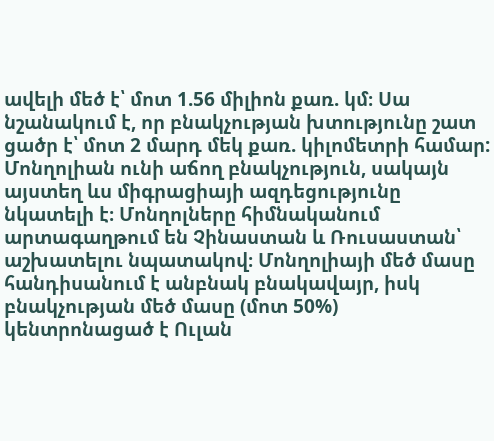ավելի մեծ է՝ մոտ 1.56 միլիոն քառ. կմ։ Սա նշանակում է, որ բնակչության խտությունը շատ ցածր է՝ մոտ 2 մարդ մեկ քառ. կիլոմետրի համար: Մոնղոլիան ունի աճող բնակչություն, սակայն այստեղ ևս միգրացիայի ազդեցությունը նկատելի է։ Մոնղոլները հիմնականում արտագաղթում են Չինաստան և Ռուսաստան՝ աշխատելու նպատակով։ Մոնղոլիայի մեծ մասը հանդիսանում է անբնակ բնակավայր, իսկ բնակչության մեծ մասը (մոտ 50%) կենտրոնացած է Ուլան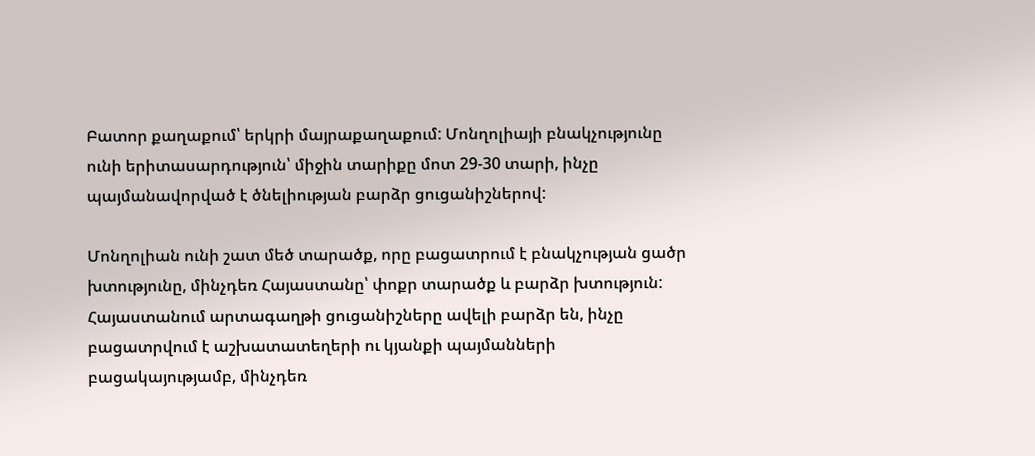Բատոր քաղաքում՝ երկրի մայրաքաղաքում: Մոնղոլիայի բնակչությունը ունի երիտասարդություն՝ միջին տարիքը մոտ 29-30 տարի, ինչը պայմանավորված է ծնելիության բարձր ցուցանիշներով:

Մոնղոլիան ունի շատ մեծ տարածք, որը բացատրում է բնակչության ցածր խտությունը, մինչդեռ Հայաստանը՝ փոքր տարածք և բարձր խտություն: Հայաստանում արտագաղթի ցուցանիշները ավելի բարձր են, ինչը բացատրվում է աշխատատեղերի ու կյանքի պայմանների բացակայությամբ, մինչդեռ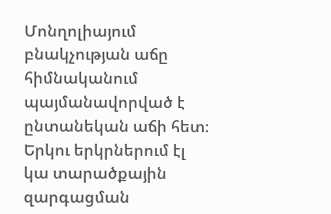Մոնղոլիայում բնակչության աճը հիմնականում պայմանավորված է ընտանեկան աճի հետ։ Երկու երկրներում էլ կա տարածքային զարգացման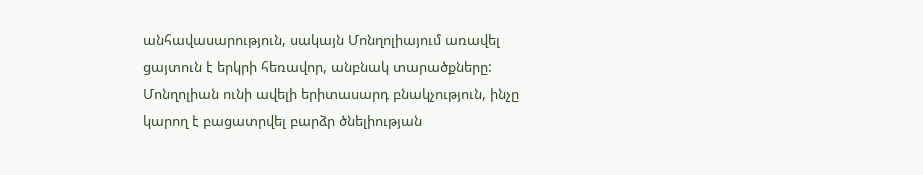անհավասարություն, սակայն Մոնղոլիայում առավել ցայտուն է երկրի հեռավոր, անբնակ տարածքները: Մոնղոլիան ունի ավելի երիտասարդ բնակչություն, ինչը կարող է բացատրվել բարձր ծնելիության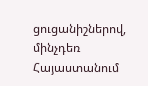ցուցանիշներով, մինչդեռ Հայաստանում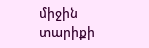միջին տարիքի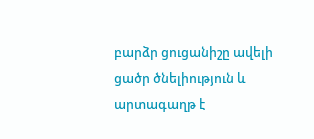բարձր ցուցանիշը ավելի ցածր ծնելիություն և արտագաղթ է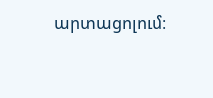արտացոլում։